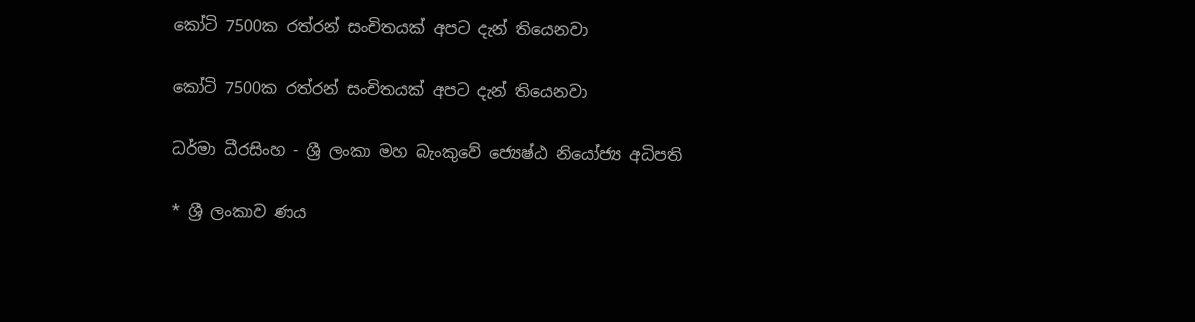කෝටි 7500ක රත්රන් සංචිතයක් අපට දැන් තියෙනවා

කෝටි 7500ක රත්රන් සංචිතයක් අපට දැන් තියෙනවා

ධර්මා ධීරසිංහ - ශ්‍රී ලංකා මහ බැංකුවේ ජ්‍යෙෂ්ඨ නියෝජ්‍ය අධිපති

* ශ්‍රී ලංකාව ණය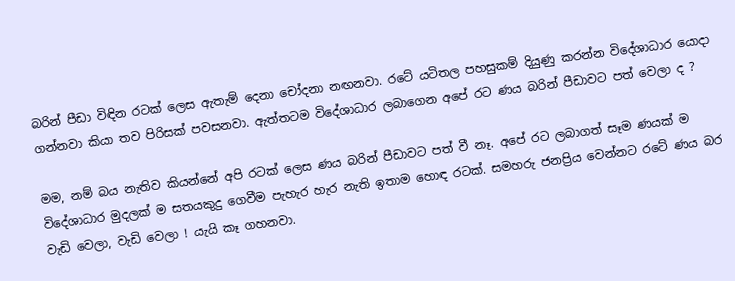බරින් පීඩා විඳින රටක් ලෙස ඇතැම් දෙනා චෝදනා නඟනවා. රටේ යටිතල පහසුකම් දියුණු කරන්න විදේශාධාර යොදා ගන්නවා කියා තව පිරිසක් පවසනවා. ඇත්තටම විදේශාධාර ලබාගෙන අපේ රට ණය බරින් පීඩාවට පත් වෙලා ද ?

මම, නම් බය නැතිව කියන්නේ අපි රටක් ලෙස ණය බරින් පීඩාවට පත් වී නෑ. අපේ රට ලබාගත් සෑම ණයක් ම විදේශාධාර මුදලක් ම සතයකුදු ගෙවීම පැහැර හැර නැති ඉතාම හොඳ රටක්. සමහරු ජනප්‍රිය වෙන්නට රටේ ණය බර වැඩි වෙලා, වැඩි වෙලා ! යැයි කෑ ගහනවා.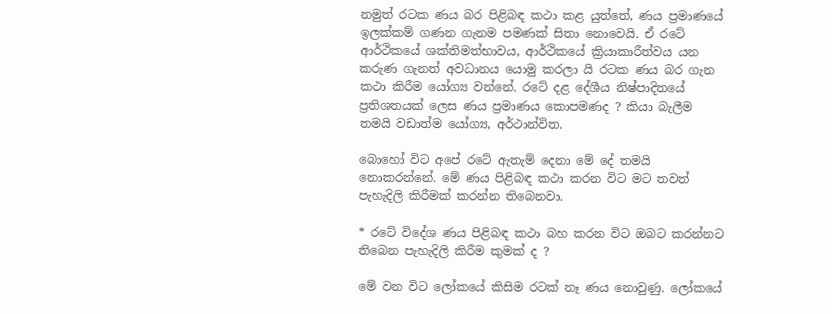නමුත් රටක ණය බර පිළිබඳ කථා කළ යුත්තේ, ණය ප්‍රමාණයේ ඉලක්කම් ගණන ගැනම පමණක් සිතා නොවෙයි. ඒ රටේ ආර්ථිකයේ ශක්තිමත්භාවය, ආර්ථිකයේ ක්‍රියාකාරීත්වය යන කරුණ ගැනත් අවධානය යොමු කරලා යි රටක ණය බර ගැන කථා කිරීම යෝග්‍ය වන්නේ. රටේ දළ දේශීය නිෂ්පාදිතයේ ප්‍රතිශතයක් ලෙස ණය ප්‍රමාණය කොපමණද ? කියා බැලීම තමයි වඩාත්ම යෝග්‍ය, අර්ථාන්විත.

බොහෝ විට අපේ රටේ ඇතැම් දෙනා මේ දේ තමයි නොකරන්නේ. මේ ණය පිළිබඳ කථා කරන විට මට තවත් පැහැදිලි කිරීමක් කරන්න තිබෙනවා.

* රටේ විදේශ ණය පිළිබඳ කථා බහ කරන විට ඔබට කරන්නට තිබෙන පැහැදිලි කිරීම කුමක් ද ?

මේ වන විට ලෝකයේ කිසිම රටක් නෑ ණය නොවුණු. ලෝකයේ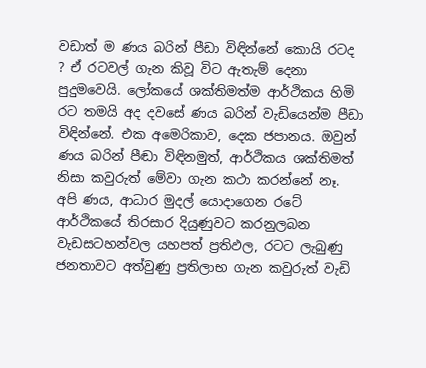වඩාත් ම ණය බරින් පීඩා විඳින්නේ කොයි රටද ? ඒ රටවල් ගැන කිවූ විට ඇතැම් දෙනා පුදුමවෙයි. ලෝකයේ ශක්තිමත්ම ආර්ථිකය හිමි රට තමයි අද දවසේ ණය බරින් වැඩියෙන්ම පීඩා විඳින්නේ. එක අමෙරිකාව, දෙක ජපානය. ඔවුන් ණය බරින් පීඬා විඳිනමුත්, ආර්ථිකය ශක්තිමත් නිසා කවුරුත් මේවා ගැන කථා කරන්නේ නෑ. අපි ණය, ආධාර මුදල් යොදාගෙන රටේ ආර්ථිකයේ තිරසාර දියුණුවට කරනුලබන වැඩසටහන්වල යහපත් ප්‍රතිඵල, රටට ලැබුණු ජනතාවට අත්වුණු ප්‍රතිලාභ ගැන කවුරුත් වැඩි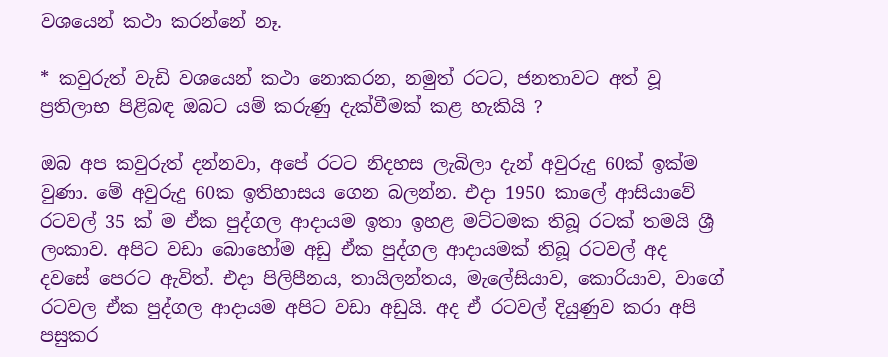වශයෙන් කථා කරන්නේ නෑ.

* කවුරුත් වැඩි වශයෙන් කථා නොකරන, නමුත් රටට, ජනතාවට අත් වූ ප්‍රතිලාභ පිළිබඳ ඔබට යම් කරුණු දැක්වීමක් කළ හැකියි ?

ඔබ අප කවුරුත් දන්නවා, අපේ රටට නිදහස ලැබිලා දැන් අවුරුදු 60ක් ඉක්ම වුණා. මේ අවුරුදු 60ක ඉතිහාසය ගෙන බලන්න. එදා 1950 කාලේ ආසියාවේ රටවල් 35 ක් ම ඒක පුද්ගල ආදායම ඉතා ඉහළ මට්ටමක තිබූ රටක් තමයි ශ්‍රී ලංකාව. අපිට වඩා බොහෝම අඩු ඒක පුද්ගල ආදායමක් තිබූ රටවල් අද දවසේ පෙරට ඇවිත්. එදා පිලිපීනය, තායිලන්තය, මැලේසියාව, කොරියාව, වාගේ රටවල ඒක පුද්ගල ආදායම අපිට වඩා අඩුයි. අද ඒ රටවල් දියුණුව කරා අපි පසුකර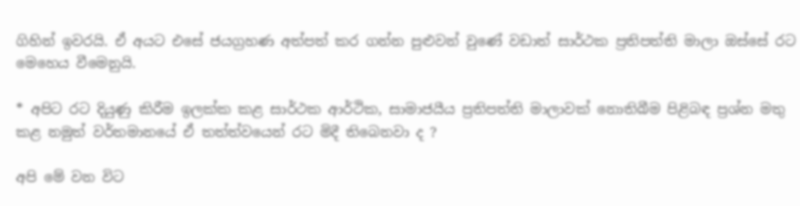ගිහින් ඉවරයි. ඒ අයට එසේ ජයග්‍රහණ අත්පත් කර ගන්න පුළුවන් වුණේ වඩාත් සාර්ථක ප්‍රතිපත්ති මාලා ඔස්සේ රට මෙහෙය වීමෙනුයි.

* අපිට රට දියුණු කිරීම ඉලක්ක කළ සාර්ථක ආර්ථික, සාමාජයීය ප්‍රතිපත්ති මාලාවක් නොතිබීම පිළිබඳ ප්‍රශ්න මතු කළ නමුත් වර්තමානයේ ඒ තත්ත්වයෙන් රට මිදී තිබෙනවා ද ?

අපි මේ වන විට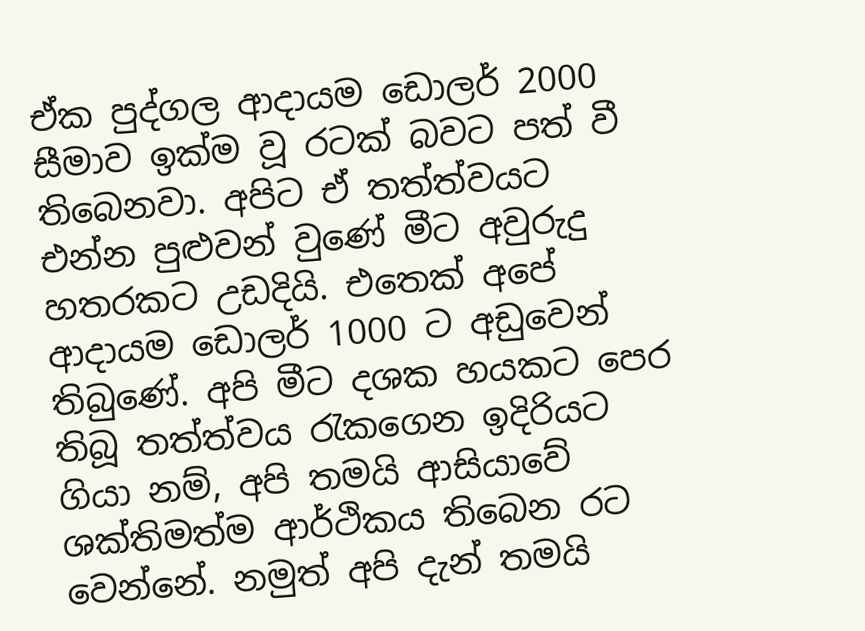ඒක පුද්ගල ආදායම ඩොලර් 2000 සීමාව ඉක්ම වූ රටක් බවට පත් වී තිබෙනවා. අපිට ඒ තත්ත්වයට එන්න පුළුවන් වුණේ මීට අවුරුදු හතරකට උඩදියි. එතෙක් අපේ ආදායම ඩොලර් 1000 ට අඩුවෙන් තිබුණේ. අපි මීට දශක හයකට පෙර තිබූ තත්ත්වය රැකගෙන ඉදිරියට ගියා නම්, අපි තමයි ආසියාවේ ශක්තිමත්ම ආර්ථිකය තිබෙන රට වෙන්නේ. නමුත් අපි දැන් තමයි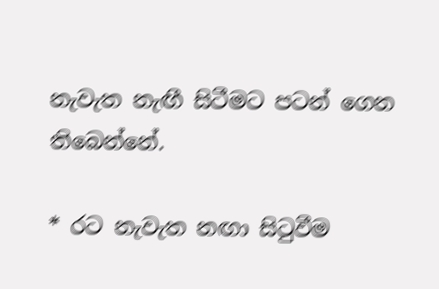නැවැත නැඟී සිටීමට පටන් ගෙන තිබෙන්නේ.

* රට නැවැත නඟා සිටුවීම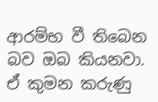ආරම්භ වී තිබෙන බව ඔබ කියනවා. ඒ කුමන කරුණු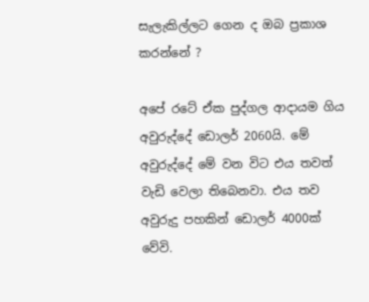සැලැකිල්ලට ගෙන ද ඔබ ප්‍රකාශ කරන්නේ ?

අපේ රටේ ඒක පුද්ගල ආදායම ගිය අවුරුද්දේ ඩොලර් 2060යි. මේ අවුරුද්දේ මේ වන විට එය තවත් වැඩි වෙලා තිබෙනවා. එය තව අවුරුදු පහකින් ඩොලර් 4000ක් වේවි.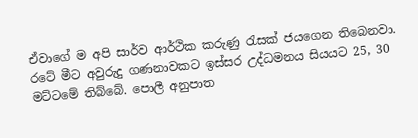ඒවාගේ ම අපි සාර්ව ආර්ථික කරුණු රැසක් ජයගෙන තිබෙනවා. රටේ මීට අවුරුදු ගණනාවකට ඉස්සර උද්ධමනය සියයට 25, 30 මට්ටමේ තිබ්බේ. පොලී අනුපාත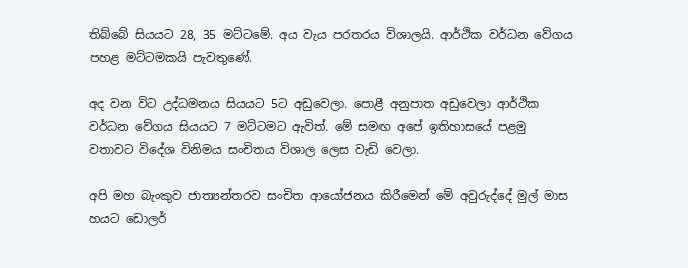තිබ්බේ සියයට 28, 35 මට්ටමේ. අය වැය පරතරය විශාලයි. ආර්ථික වර්ධන වේගය පහළ මට්ටමකයි පැවතුණේ.

අද වන විට උද්ධමනය සියයට 5ට අඩුවෙලා. පොළී අනුපාත අඩුවෙලා ආර්ථික වර්ධන වේගය සියයට 7 මට්ටමට ඇවිත්. මේ සමඟ අපේ ඉතිහාසයේ පළමු වතාවට විදේශ විනිමය සංචිතය විශාල ලෙස වැඩි වෙලා.

අපි මහ බැංකුව ජාත්‍යන්තරව සංචිත ආයෝජනය කිරීමෙන් මේ අවුරුද්දේ මුල් මාස හයට ඩොලර්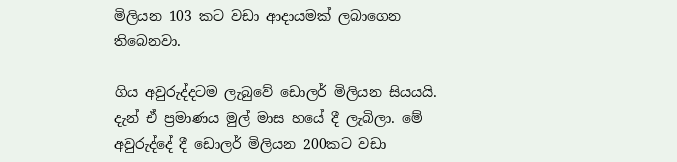මිලියන 103 කට වඩා ආදායමක් ලබාගෙන තිබෙනවා.

ගිය අවුරුද්දටම ලැබුවේ ඩොලර් මිලියන සියයයි. දැන් ඒ ප්‍රමාණය මුල් මාස හයේ දී ලැබිලා. මේ අවුරුද්දේ දී ඩොලර් මිලියන 200කට වඩා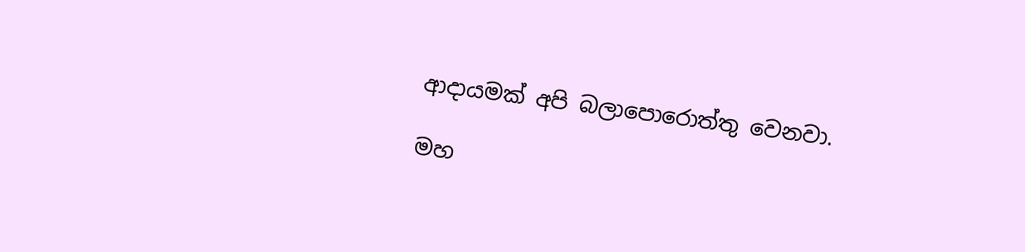ආදායමක් අපි බලාපොරොත්තු වෙනවා.

මහ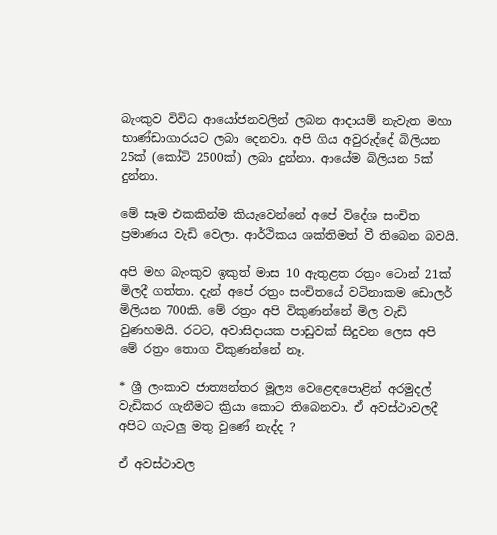බැංකුව විවිධ ආයෝජනවලින් ලබන ආදායම් නැවැත මහා භාණ්ඩාගාරයට ලබා දෙනවා. අපි ගිය අවුරුද්දේ බිලියන 25ක් (කෝටි 2500ක්) ලබා දුන්නා. ආයේම බිලියන 5ක් දුන්නා.

මේ සෑම එකකින්ම කියැවෙන්නේ අපේ විදේශ සංචිත ප්‍රමාණය වැඩි වෙලා. ආර්ථිකය ශක්තිමත් වී තිබෙන බවයි.

අපි මහ බැංකුව ඉකුත් මාස 10 ඇතුළත රත්‍රං ටොන් 21ක් මිලදී ගත්තා. දැන් අපේ රත්‍රං සංචිතයේ වටිනාකම ඩොලර් මිලියන 700කි. මේ රත්‍රං අපි විකුණන්නේ මිල වැඩි වුණහමයි. රටට, අවාසිදායක පාඩුවක් සිදුවන ලෙස අපි මේ රත්‍රං තොග විකුණන්නේ නෑ.

* ශ්‍රී ලංකාව ජාත්‍යන්තර මූල්‍ය වෙළෙඳපොළින් අරමුදල් වැඩිකර ගැනීමට ක්‍රියා කොට තිබෙනවා. ඒ අවස්ථාවලදී අපිට ගැටලු මතු වුණේ නැද්ද ?

ඒ අවස්ථාවල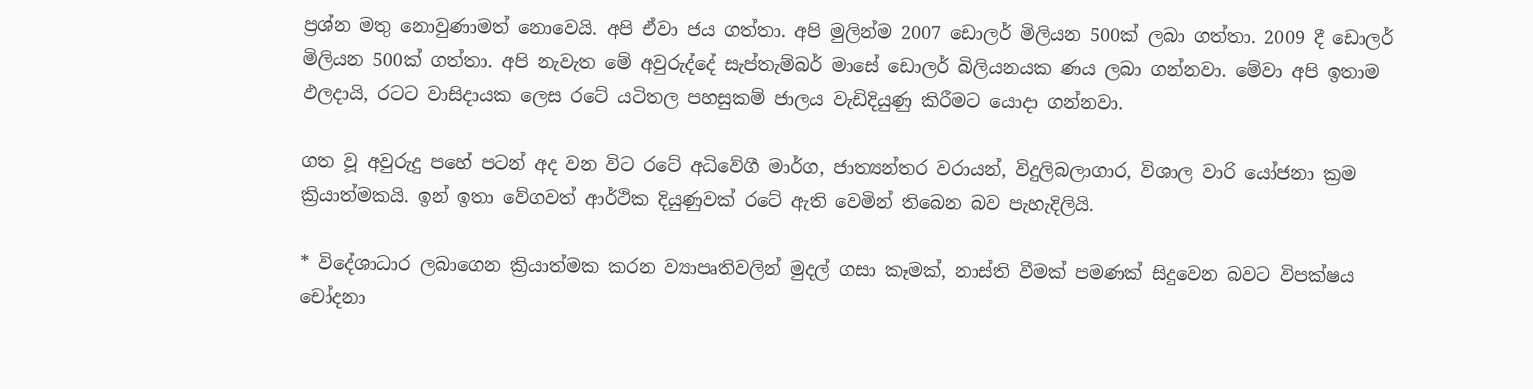ප්‍රශ්න මතු නොවුණාමත් නොවෙයි. අපි ඒවා ජය ගත්තා. අපි මුලින්ම 2007 ඩොලර් මිලියන 500ක් ලබා ගත්තා. 2009 දී ඩොලර් මිලියන 500ක් ගත්තා. අපි නැවැත මේ අවුරුද්දේ සැප්තැම්බර් මාසේ ඩොලර් බිලියනයක ණය ලබා ගන්නවා. මේවා අපි ඉතාම ඵලදායි, රටට වාසිදායක ලෙස රටේ යටිතල පහසුකම් ජාලය වැඩිදියුණු කිරීමට යොදා ගන්නවා.

ගත වූ අවුරුදු පහේ පටන් අද වන විට රටේ අධිවේගී මාර්ග, ජාත්‍යන්තර වරායන්, විදුලිබලාගාර, විශාල වාරි යෝජනා ක්‍රම ක්‍රියාත්මකයි. ඉන් ඉතා වේගවත් ආර්ථික දියුණුවක් රටේ ඇති වෙමින් තිබෙන බව පැහැදිලියි.

* විදේශාධාර ලබාගෙන ක්‍රියාත්මක කරන ව්‍යාපෘතිවලින් මුදල් ගසා කෑමක්, නාස්ති වීමක් පමණක් සිදුවෙන බවට විපක්ෂය චෝදනා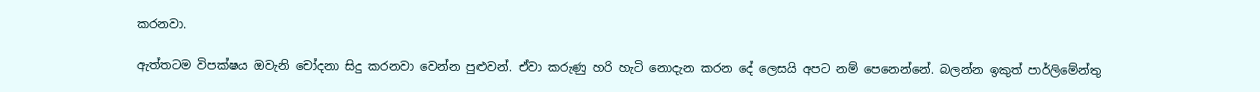කරනවා.

ඇත්තටම විපක්ෂය ඔවැනි චෝදනා සිදු කරනවා වෙන්න පුළුවන්. ඒවා කරුණු හරි හැටි නොදැන කරන දේ ලෙසයි අපට නම් පෙනෙන්නේ. බලන්න ඉකුත් පාර්ලිමේන්තු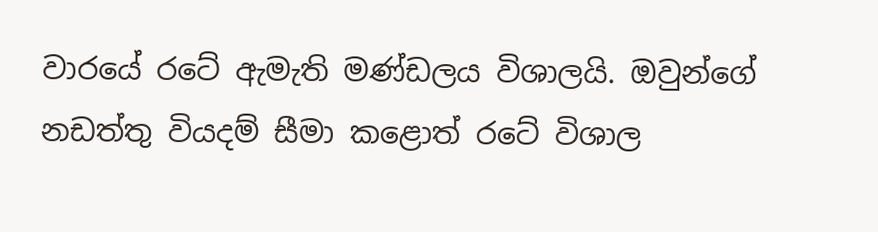වාරයේ රටේ ඇමැති මණ්ඩලය විශාලයි. ඔවුන්ගේ නඩත්තු වියදම් සීමා කළොත් රටේ විශාල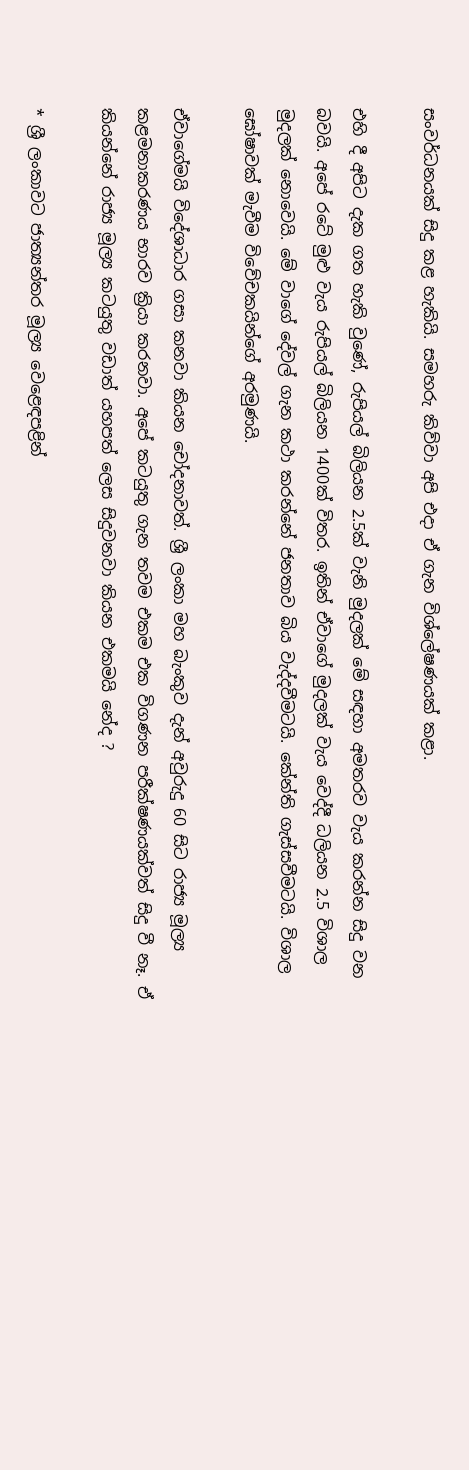සංවර්ධනයක් සිදු කළ හැකියි. සමහරු කිව්වා අපි එදා ඒ ගැන විශ්ලේෂණයක් කළා.

එහි දී අපිට දැක ගත හැකි වුණේ, රුපියල් බිලියන 2.5ක් වැනි මුදලක් මේ සඳහා අමතරව වැය කරන්න සිදු වන බවයි. අපේ රටේ මුළු වැය රුපියල් බිලියන 1400ක් විතර. ඉතින් ඒවාගේ මුදලක් වැය වෙද්දී ධලියන 2.5 විශාල මුදලක් නොවෙයි. මේ වාගේ දේවල් ගැන කථා කරන්නේ ජනතාව බිය වැද්දවීමටයි. කේන්ති ගැස්සවීමටයි. විශාල ඝෝෂාවක් මැවීම විවේචකයින්ගේ අරමුණයි.

ඒවාගේමයි විදේශාධාර ගසා කනවා කියන චෝදනාවත්. ශ්‍රී ලංකා මහ බැංකුව දැන් අවුරුදු 60 සිට රාජ්‍ය මූල්‍ය කළමනාකරණය භාරව ක්‍රියා කරනවා. අපේ කටයුතු ගැන තවම එකම එක විගණන පරීක්ෂණයක්වත් සිදු වී නෑ. ඒ කියන්නේ රාජ්‍ය මූල්‍ය කටයුතු වඩාත් යහපත් ලෙස සිදුවනවා කියන එකමයි නේද ?

* ශ්‍රී ලංකාවට ජාත්‍යන්තර මූල්‍ය වෙළෙඳපළින්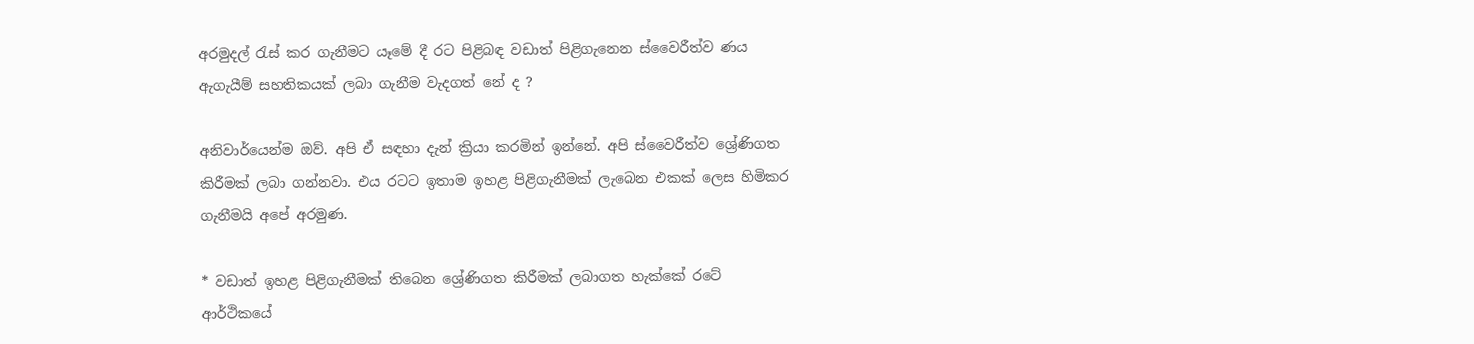අරමුදල් රැස් කර ගැනීමට යෑමේ දී රට පිළිබඳ වඩාත් පිළිගැනෙන ස්වෛරීත්ව ණය ඇගැයීම් සහතිකයක් ලබා ගැනීම වැදගත් නේ ද ?

අනිවාර්යෙන්ම ඔව්. අපි ඒ සඳහා දැන් ක්‍රියා කරමින් ඉන්නේ. අපි ස්වෛරීත්ව ශ්‍රේණිගත කිරීමක් ලබා ගන්නවා. එය රටට ඉතාම ඉහළ පිළිගැනීමක් ලැබෙන එකක් ලෙස හිමිකර ගැනීමයි අපේ අරමුණ.

* වඩාත් ඉහළ පිළිගැනීමක් තිබෙන ශ්‍රේණිගත කිරීමක් ලබාගත හැක්කේ රටේ ආර්ථිකයේ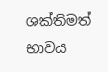ශක්තිමත් භාවය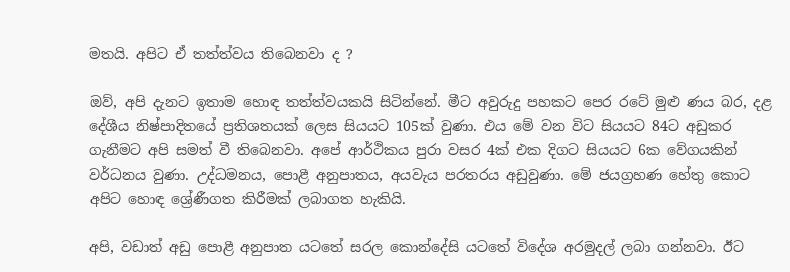මතයි. අපිට ඒ තත්ත්වය තිබෙනවා ද ?

ඔව්, අපි දැනට ඉතාම හොඳ තත්ත්වයකයි සිටින්නේ. මීට අවුරුදු පහකට පෙර රටේ මුළු ණය බර, දළ දේශීය නිෂ්පාදිතයේ ප්‍රතිශතයක් ලෙස සියයට 105ක් වුණා. එය මේ වන විට සියයට 84ට අඩුකර ගැනීමට අපි සමත් වී තිබෙනවා. අපේ ආර්ථිකය පුරා වසර 4ක් එක දිගට සියයට 6ක වේගයකින් වර්ධනය වුණා. උද්ධමනය, පොළී අනුපාතය, අයවැය පරතරය අඩුවුණා. මේ ජයග්‍රහණ හේතු කොට අපිට හොඳ ශ්‍රේණීගත කිරීමක් ලබාගත හැකියි.

අපි, වඩාත් අඩු පොළී අනුපාත යටතේ සරල කොන්දේසි යටතේ විදේශ අරමුදල් ලබා ගන්නවා. ඊට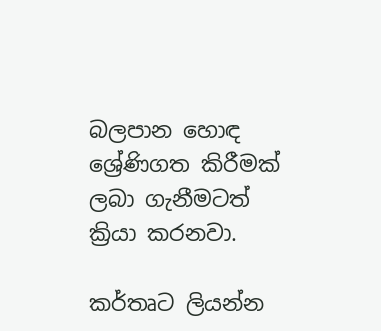බලපාන හොඳ ශ්‍රේණිගත කිරීමක් ලබා ගැනීමටත් ක්‍රියා කරනවා.

කර්තෘට ලියන්න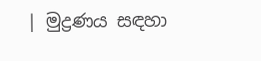| මුද්‍රණය සඳහා